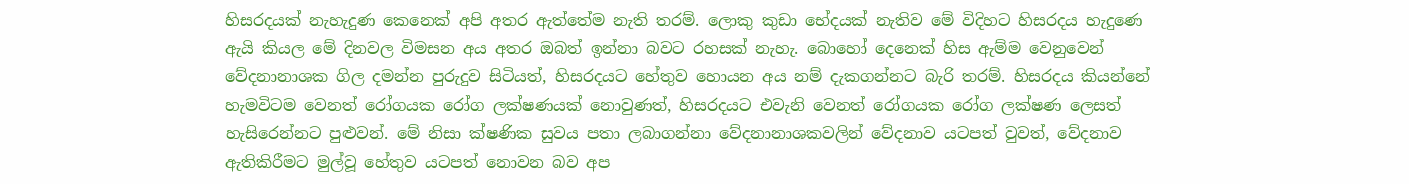හිසරදයක් නැහැදුණ කෙනෙක් අපි අතර ඇත්තේම නැති තරම්. ලොකු කුඩා භේදයක් නැතිව මේ විදිහට හිසරදය හැදුණෙ ඇයි කියල මේ දිනවල විමසන අය අතර ඔබත් ඉන්නා බවට රහසක් නැහැ. බොහෝ දෙනෙක් හිස ඇම්ම වෙනුවෙන් වේදනානාශක ගිල දමන්න පුරුදුව සිටියත්, හිසරදයට හේතුව හොයන අය නම් දැකගන්නට බැරි තරම්. හිසරදය කියන්නේ හැමවිටම වෙනත් රෝගයක රෝග ලක්ෂණයක් නොවුණත්, හිසරදයට එවැනි වෙනත් රෝගයක රෝග ලක්ෂණ ලෙසත් හැසිරෙන්නට පුළුවන්. මේ නිසා ක්ෂණික සුවය පතා ලබාගන්නා වේදනානාශකවලින් වේදනාව යටපත් වුවත්, වේදනාව ඇතිකිරීමට මුල්වූ හේතුව යටපත් නොවන බව අප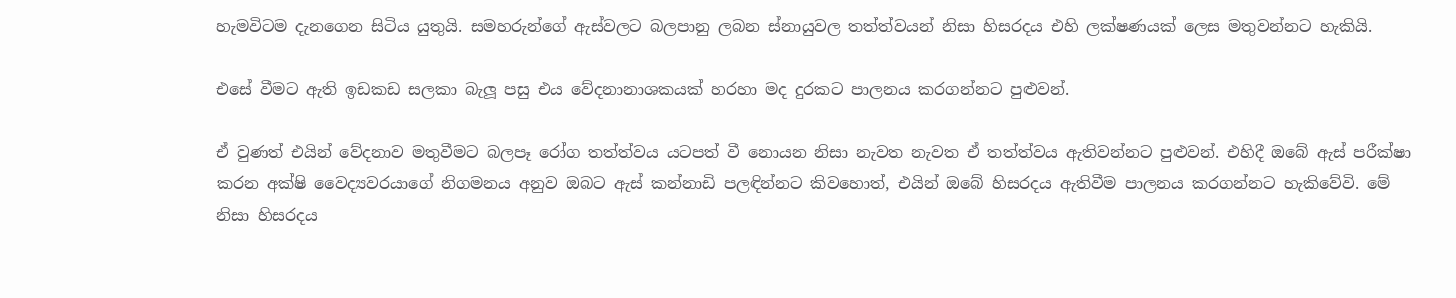හැමවිටම දැනගෙන සිටිය යුතුයි. සමහරුන්ගේ ඇස්වලට බලපානු ලබන ස්නායුවල තත්ත්වයන් නිසා හිසරදය එහි ලක්ෂණයක් ලෙස මතුවන්නට හැකියි.

එසේ වීමට ඇති ඉඩකඩ සලකා බැලූ පසු එය වේදනානාශකයක් හරහා මද දුරකට පාලනය කරගන්නට පුළුවන්.

ඒ වුණත් එයින් වේදනාව මතුවීමට බලපෑ රෝග තත්ත්වය යටපත් වී නොයන නිසා නැවත නැවත ඒ තත්ත්වය ඇතිවන්නට පුළුවන්. එහිදී ඔබේ ඇස් පරීක්ෂා කරන අක්ෂි වෛද්‍යවරයාගේ නිගමනය අනුව ඔබට ඇස් කන්නාඩි පලඳින්නට කිවහොත්, එයින් ඔබේ හිසරදය ඇතිවීම පාලනය කරගන්නට හැකිවේවි. මේ නිසා හිසරදය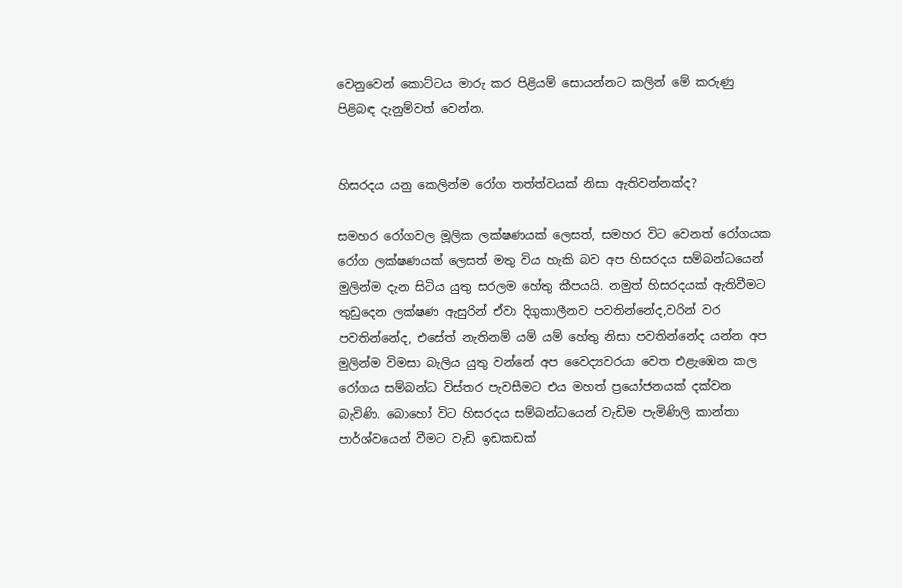වෙනුවෙන් කොට්ටය මාරු කර පිළියම් සොයන්නට කලින් මේ කරුණු පිළිබඳ දැනුම්වත් වෙන්න.


හිසරදය යනු කෙලින්ම රෝග තත්ත්වයක් නිසා ඇතිවන්නක්ද?

සමහර රෝගවල මූලික ලක්ෂණයක් ලෙසත්, සමහර විට වෙනත් රෝගයක රෝග ලක්ෂණයක් ලෙසත් මතු විය හැකි බව අප හිසරදය සම්බන්ධයෙන් මුලින්ම දැන සිටිය යුතු සරලම හේතු කීපයයි. නමුත් හිසරදයක් ඇතිවීමට තුඩුදෙන ලක්ෂණ ඇසුරින් ඒවා දිගුකාලීනව පවතින්නේද,වරින් වර පවතින්නේද, එසේත් නැතිනම් යම් යම් හේතු නිසා පවතින්නේද යන්න අප මුලින්ම විමසා බැලිය යුතු වන්නේ අප වෛද්‍යවරයා වෙත එළැඹෙන කල රෝගය සම්බන්ධ විස්තර පැවසීමට එය මහත් ප්‍රයෝජනයක් දක්වන බැවිණි. බොහෝ විට හිසරදය සම්බන්ධයෙන් වැඩිම පැමිණිලි කාන්තා පාර්ශ්වයෙන් වීමට වැඩි ඉඩකඩක්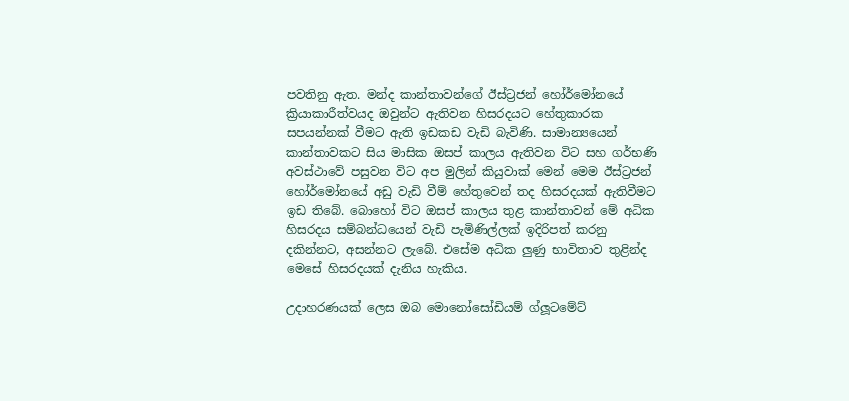පවතිනු ඇත. මන්ද කාන්තාවන්ගේ ඊස්ට්‍රජන් හෝර්මෝනයේ ක්‍රියාකාරීත්වයද ඔවුන්ට ඇතිවන හිසරදයට හේතුකාරක සපයන්නක් වීමට ඇති ඉඩකඩ වැඩි බැවිණි. සාමාන්‍යයෙන් කාන්තාවකට සිය මාසික ඔසප් කාලය ඇතිවන විට සහ ගර්භණි අවස්ථාවේ පසුවන විට අප මුලින් කියුවාක් මෙන් මෙම ඊස්ට්‍රජන් හෝර්මෝනයේ අඩු වැඩි වීම් හේතුවෙන් තද හිසරදයක් ඇතිවීමට ඉඩ තිබේ. බොහෝ විට ඔසප් කාලය තුළ කාන්තාවන් මේ අධික හිසරදය සම්බන්ධයෙන් වැඩි පැමිණිල්ලක් ඉදිරිපත් කරනු දකින්නට, අසන්නට ලැබේ. එසේම අධික ලුණු භාවිතාව තුළින්ද මෙසේ හිසරදයක් දැනිය හැකිය.

උදාහරණයක් ලෙස ඔබ මොනෝසෝඩියම් ග්ලූටමේට්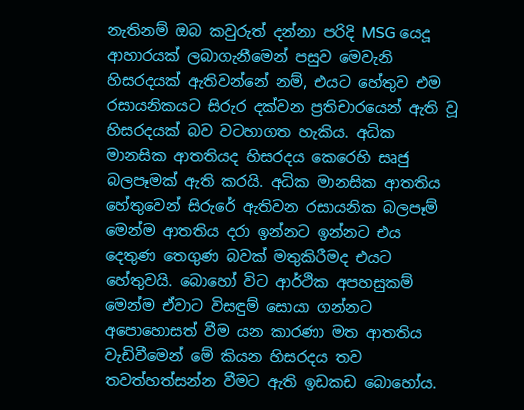නැතිනම් ඔබ කවුරුත් දන්නා පරිදි MSG යෙදූ ආහාරයක් ලබාගැනීමෙන් පසුව මෙවැනි හිසරදයක් ඇතිවන්නේ නම්, එයට හේතුව එම රසායනිකයට සිරුර දක්වන ප්‍රතිචාරයෙන් ඇති වූ හිසරදයක් බව වටහාගත හැකිය. අධික මානසික ආතතියද හිසරදය කෙරෙහි සෘජු බලපෑමක් ඇති කරයි. අධික මානසික ආතතිය හේතුවෙන් සිරුරේ ඇතිවන රසායනික බලපෑම් මෙන්ම ආතතිය දරා ඉන්නට ඉන්නට එය දෙතුණ තෙගුණ බවක් මතුකිරීමද එයට හේතුවයි. බොහෝ විට ආර්ථික අපහසුකම් මෙන්ම ඒවාට විසඳුම් සොයා ගන්නට අපොහොසත් වීම යන කාරණා මත ආතතිය වැඩිවීමෙන් මේ කියන හිසරදය තව තවත්හත්සන්න වීමට ඇති ඉඩකඩ බොහෝය.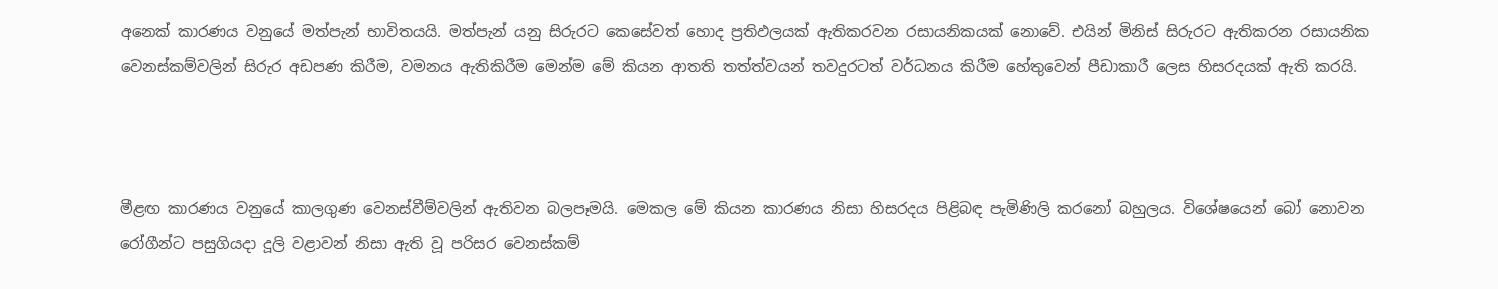අනෙක් කාරණය වනුයේ මත්පැන් භාවිතයයි. මත්පැන් යනු සිරුරට කෙසේවත් හොද ප්‍රතිඵලයක් ඇතිකරවන රසායනිකයක් නොවේ. එයින් මිනිස් සිරුරට ඇතිකරන රසායනික වෙනස්කම්වලින් සිරුර අඩපණ කිරීම, වමනය ඇතිකිරීම මෙන්ම මේ කියන ආතති තත්ත්වයන් තවදුරටත් වර්ධනය කිරීම හේතුවෙන් පීඩාකාරී ලෙස හිසරදයක් ඇති කරයි.



මීළඟ කාරණය වනුයේ කාලගුණ වෙනස්වීම්වලින් ඇතිවන බලපෑමයි. මෙකල මේ කියන කාරණය නිසා හිසරදය පිළිබඳ පැමිණිලි කරනෝ බහුලය. විශේෂයෙන් බෝ නොවන රෝගීන්ට පසුගියදා දූලි වළාවන් නිසා ඇති වූ පරිසර වෙනස්කම්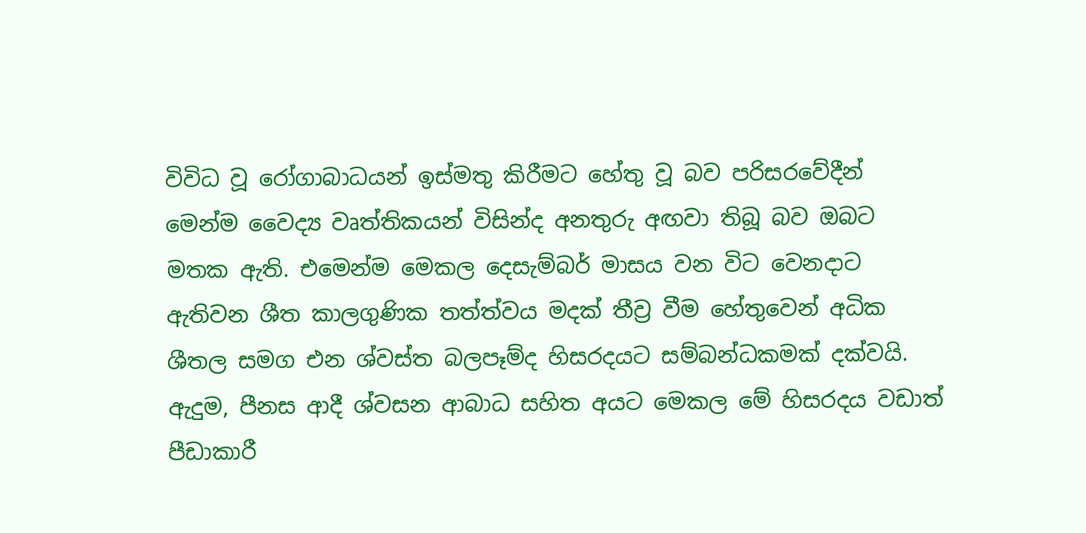විවිධ වූ රෝගාබාධයන් ඉස්මතු කිරීමට හේතු වූ බව පරිසරවේදීන් මෙන්ම වෛද්‍ය වෘත්තිකයන් විසින්ද අනතුරු අඟවා තිබූ බව ඔබට මතක ඇති. එමෙන්ම මෙකල දෙසැම්බර් මාසය වන විට වෙනදාට ඇතිවන ශීත කාලගුණික තත්ත්වය මදක් තීව්‍ර වීම හේතුවෙන් අධික ශීතල සමග එන ශ්වස්ත බලපෑම්ද හිසරදයට සම්බන්ධකමක් දක්වයි. ඇදුම, පීනස ආදී ශ්වසන ආබාධ සහිත අයට මෙකල මේ හිසරදය වඩාත් පීඩාකාරී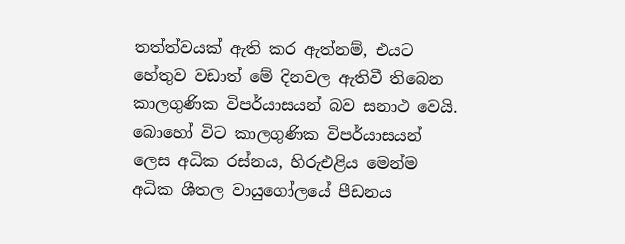තත්ත්වයක් ඇති කර ඇත්නම්, එයට හේතුව වඩාත් මේ දිනවල ඇතිවී තිබෙන කාලගුණික විපර්යාසයන් බව සනාථ වෙයි. බොහෝ විට කාලගුණික විපර්යාසයන් ලෙස අධික රස්නය, හිරුඑළිය මෙන්ම අධික ශීතල වායුගෝලයේ පීඩනය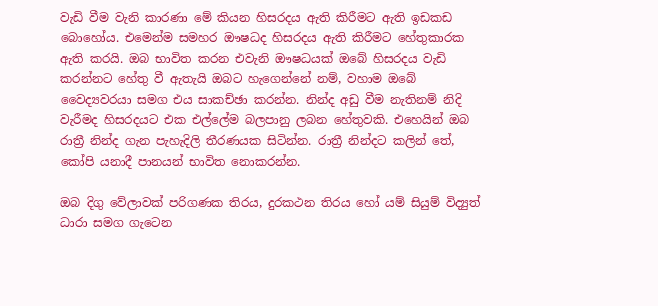වැඩි වීම වැනි කාරණා මේ කියන හිසරදය ඇති කිරීමට ඇති ඉඩකඩ බොහෝය. එමෙන්ම සමහර ඖෂධද හිසරදය ඇති කිරීමට හේතුකාරක ඇති කරයි. ඔබ භාවිත කරන එවැනි ඖෂධයක් ඔබේ හිසරදය වැඩි කරන්නට හේතු වී ඇතැයි ඔබට හැගෙන්නේ නම්, වහාම ඔබේ වෛද්‍යවරයා සමග එය සාකච්ඡා කරන්න. නින්ද අඩු වීම නැතිනම් නිදි වැරීමද හිසරදයට එක එල්ලේම බලපානු ලබන හේතුවකි. එහෙයින් ඔබ රාත්‍රී නින්ද ගැන පැහැදිලි තීරණයක සිටින්න. රාත්‍රී නින්දට කලින් තේ, කෝපි යනාදී පානයන් භාවිත නොකරන්න.

ඔබ දිගු වේලාවක් පරිගණක තිරය, දුරකථන තිරය හෝ යම් සියුම් විද්‍යුත් ධාරා සමග ගැටෙන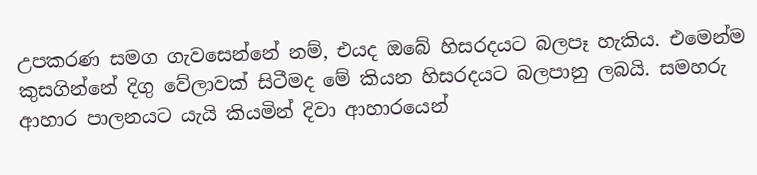උපකරණ සමග ගැවසෙන්නේ නම්, එයද ඔබේ හිසරදයට බලපෑ හැකිය. එමෙන්ම කුසගින්නේ දිගු වේලාවක් සිටීමද මේ කියන හිසරදයට බලපානු ලබයි. සමහරු ආහාර පාලනයට යැයි කියමින් දිවා ආහාරයෙන්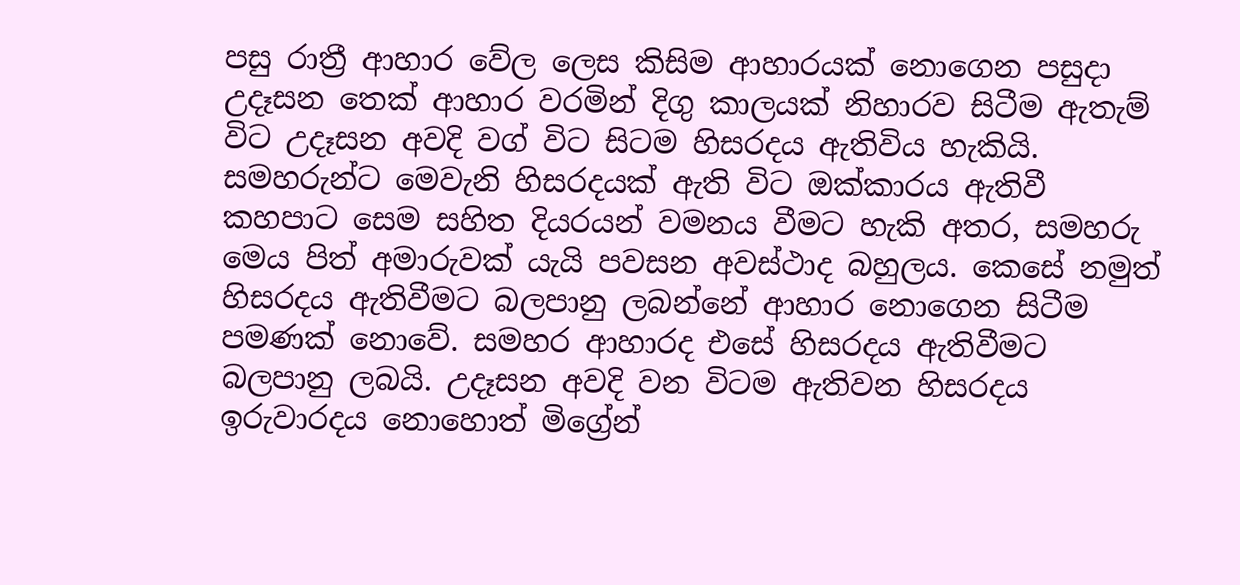පසු රාත්‍රී ආහාර වේල ලෙස කිසිම ආහාරයක් නොගෙන පසුදා උදෑසන තෙක් ආහාර වරමින් දිගු කාලයක් නිහාරව සිටීම ඇතැම් විට උදෑසන අවදි වග් විට සිටම හිසරදය ඇතිවිය හැකියි. සමහරුන්ට මෙවැනි හිසරදයක් ඇති විට ඔක්කාරය ඇතිවී කහපාට සෙම සහිත දියරයන් වමනය වීමට හැකි අතර, සමහරු මෙය පිත් අමාරුවක් යැයි පවසන අවස්ථාද බහුලය. කෙසේ නමුත් හිසරදය ඇතිවීමට බලපානු ලබන්නේ ආහාර නොගෙන සිටීම පමණක් නොවේ. සමහර ආහාරද එසේ හිසරදය ඇතිවීමට බලපානු ලබයි. උදෑසන අවදි වන විටම ඇතිවන හිසරදය ඉරුවාරදය නොහොත් මිග්‍රේන්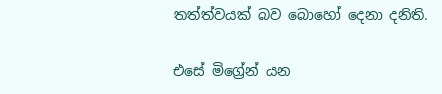තත්ත්වයක් බව බොහෝ දෙනා දනිති.

එසේ මිග්‍රේන් යන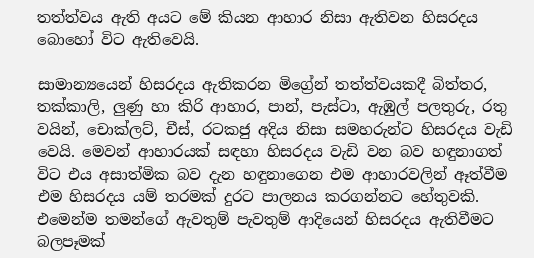තත්ත්වය ඇති අයට මේ කියන ආහාර නිසා ඇතිවන හිසරදය බොහෝ විට ඇතිවෙයි.

සාමාන්‍යයෙන් හිසරදය ඇතිකරන මිග්‍රේන් තත්ත්වයකදී බිත්තර, තක්කාලි, ලුණු හා කිරි ආහාර, පාන්, පැස්ටා, ඇඹුල් පලතුරු, රතු වයින්, චොක්ලට්, චීස්, රටකජු අදිය නිසා සමහරුන්ට හිසරදය වැඩි වෙයි. මෙවන් ආහාරයක් සඳහා හිසරදය වැඩි වන බව හඳුනාගත් විට එය අසාත්මික බව දැන හඳුනාගෙන එම ආහාරවලින් ඈත්වීම එම හිසරදය යම් තරමක් දුරට පාලනය කරගන්නට හේතුවකි. එමෙන්ම තමන්ගේ ඇවතුම් පැවතුම් ආදියෙන් හිසරදය ඇතිවීමට බලපෑමක්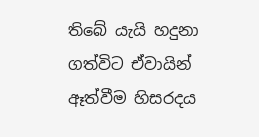තිබේ යැයි හදුනා ගත්විට ඒවායින් ඈත්වීම හිසරදය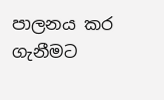පාලනය කර ගැනීමට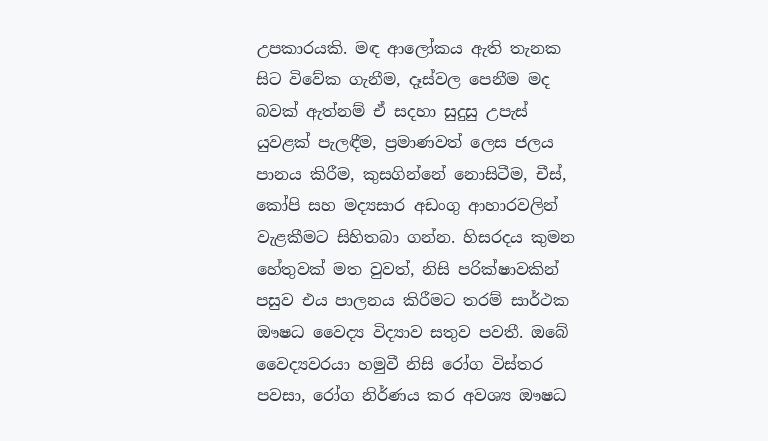උපකාරයකි. මඳ ආලෝකය ඇති තැනක සිට විවේක ගැනීම, දෑස්වල පෙනීම මද බවක් ඇත්නම් ඒ සදහා සුදුසු උපැස් යුවළක් පැලඳීම, ප්‍රමාණවත් ලෙස ජලය පානය කිරීම, කුසගින්නේ නොසිටීම, චීස්, කෝපි සහ මද්‍යසාර අඩංගු ආහාරවලින් වැළකීමට සිහිතබා ගන්න. හිසරදය කුමන හේතුවක් මත වුවත්, නිසි පරික්ෂාවකින් පසුව එය පාලනය කිරීමට තරම් සාර්ථක ඖෂධ වෛද්‍ය විද්‍යාව සතුව පවතී. ඔබේ වෛද්‍යවරයා හමුවී නිසි රෝග විස්තර පවසා, රෝග නිර්ණය කර අවශ්‍ය ඖෂධ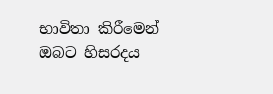භාවිතා කිරීමෙන් ඔබට හිසරදය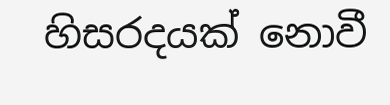හිසරදයක් නොවී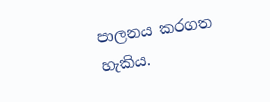පාලනය කරගත හැකිය.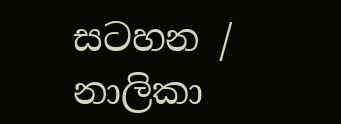සටහන / නාලිකා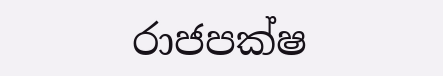රාජපක්ෂ